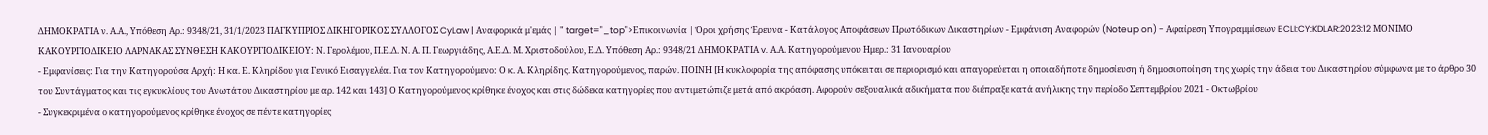ΔΗΜΟΚΡΑΤΙΑ ν. Α.Α., Υπόθεση Αρ.: 9348/21, 31/1/2023 ΠΑΓΚΥΠΡΙΟΣ ΔΙΚΗΓΟΡΙΚΟΣ ΣΥΛΛΟΓΟΣ CyLaw | Αναφορικά μ'εμάς | " target="_top">Επικοινωνία | Όροι χρήσης Έρευνα - Κατάλογος Αποφάσεων Πρωτόδικων Δικαστηρίων - Εμφάνιση Αναφορών (Noteup on) - Αφαίρεση Υπογραμμίσεων ECLI:CY:KDLAR:2023:12 ΜΟΝΙΜΟ ΚΑΚΟΥΡΓΙΟΔΙΚΕΙΟ ΛΑΡΝΑΚΑΣ ΣΥΝΘΕΣΗ ΚΑΚΟΥΡΓΙΟΔΙΚΕΙΟΥ: Ν. Γερολέμου, Π.Ε.Δ. Ν. Α. Π. Γεωργιάδης, Α.Ε.Δ. Μ. Χριστοδούλου, Ε.Δ. Υπόθεση Αρ.: 9348/21 ΔΗΜΟΚΡΑΤΙΑ v. Α.Α. Κατηγορούμενου Ημερ.: 31 Ιανουαρίου
- Εμφανίσεις: Για την Κατηγορούσα Αρχή: Η κα. Ε. Κληρίδου για Γενικό Εισαγγελέα. Για τον Κατηγορούμενο: Ο κ. Α. Κληρίδης. Κατηγορούμενος, παρών. ΠΟΙΝΗ [Η κυκλοφορία της απόφασης υπόκειται σε περιορισμό και απαγορεύεται η οποιαδήποτε δημοσίευση ή δημοσιοποίηση της χωρίς την άδεια του Δικαστηρίου σύμφωνα με το άρθρο 30 του Συντάγματος και τις εγκυκλίους του Ανωτάτου Δικαστηρίου με αρ. 142 και 143] Ο Κατηγορούμενος κρίθηκε ένοχος και στις δώδεκα κατηγορίες που αντιμετώπιζε μετά από ακρόαση. Αφορούν σεξουαλικά αδικήματα που διέπραξε κατά ανήλικης την περίοδο Σεπτεμβρίου 2021 - Οκτωβρίου
- Συγκεκριμένα ο κατηγορούμενος κρίθηκε ένοχος σε πέντε κατηγορίες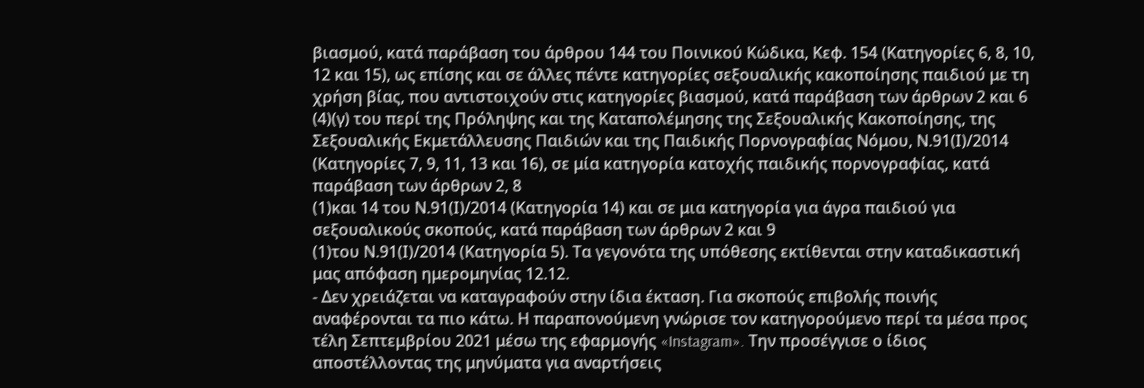βιασμού, κατά παράβαση του άρθρου 144 του Ποινικού Κώδικα, Κεφ. 154 (Κατηγορίες 6, 8, 10, 12 και 15), ως επίσης και σε άλλες πέντε κατηγορίες σεξουαλικής κακοποίησης παιδιού με τη χρήση βίας, που αντιστοιχούν στις κατηγορίες βιασμού, κατά παράβαση των άρθρων 2 και 6
(4)(γ) του περί της Πρόληψης και της Καταπολέμησης της Σεξουαλικής Κακοποίησης, της Σεξουαλικής Εκμετάλλευσης Παιδιών και της Παιδικής Πορνογραφίας Νόμου, Ν.91(Ι)/2014 (Κατηγορίες 7, 9, 11, 13 και 16), σε μία κατηγορία κατοχής παιδικής πορνογραφίας, κατά παράβαση των άρθρων 2, 8
(1)και 14 του Ν.91(Ι)/2014 (Κατηγορία 14) και σε μια κατηγορία για άγρα παιδιού για σεξουαλικούς σκοπούς, κατά παράβαση των άρθρων 2 και 9
(1)του Ν.91(Ι)/2014 (Κατηγορία 5). Τα γεγονότα της υπόθεσης εκτίθενται στην καταδικαστική μας απόφαση ημερομηνίας 12.12.
- Δεν χρειάζεται να καταγραφούν στην ίδια έκταση. Για σκοπούς επιβολής ποινής αναφέρονται τα πιο κάτω. Η παραπονούμενη γνώρισε τον κατηγορούμενο περί τα μέσα προς τέλη Σεπτεμβρίου 2021 μέσω της εφαρμογής «Instagram». Την προσέγγισε ο ίδιος αποστέλλοντας της μηνύματα για αναρτήσεις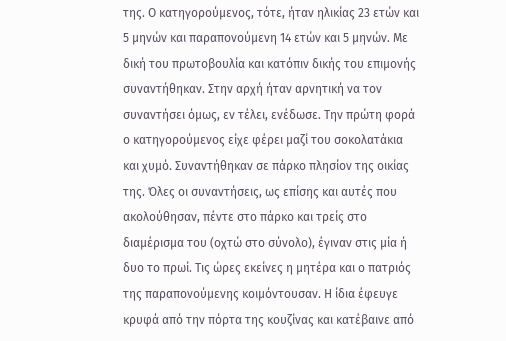της. Ο κατηγορούμενος, τότε, ήταν ηλικίας 23 ετών και 5 μηνών και παραπονούμενη 14 ετών και 5 μηνών. Με δική του πρωτοβουλία και κατόπιν δικής του επιμονής συναντήθηκαν. Στην αρχή ήταν αρνητική να τον συναντήσει όμως, εν τέλει, ενέδωσε. Την πρώτη φορά ο κατηγορούμενος είχε φέρει μαζί του σοκολατάκια και χυμό. Συναντήθηκαν σε πάρκο πλησίον της οικίας της. Όλες οι συναντήσεις, ως επίσης και αυτές που ακολούθησαν, πέντε στο πάρκο και τρείς στο διαμέρισμα του (οχτώ στο σύνολο), έγιναν στις μία ή δυο το πρωί. Τις ώρες εκείνες η μητέρα και ο πατριός της παραπονούμενης κοιμόντουσαν. Η ίδια έφευγε κρυφά από την πόρτα της κουζίνας και κατέβαινε από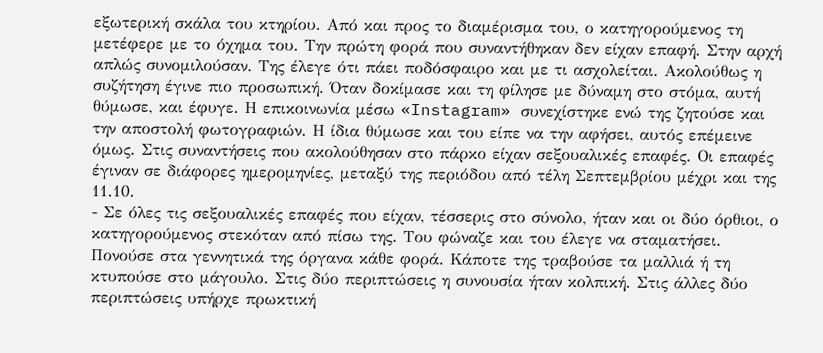εξωτερική σκάλα του κτηρίου. Από και προς το διαμέρισμα του, ο κατηγορούμενος τη μετέφερε με το όχημα του. Την πρώτη φορά που συναντήθηκαν δεν είχαν επαφή. Στην αρχή απλώς συνομιλούσαν. Της έλεγε ότι πάει ποδόσφαιρο και με τι ασχολείται. Ακολούθως η συζήτηση έγινε πιο προσωπική. Όταν δοκίμασε και τη φίλησε με δύναμη στο στόμα, αυτή θύμωσε, και έφυγε. Η επικοινωνία μέσω «Instagram» συνεχίστηκε ενώ της ζητούσε και την αποστολή φωτογραφιών. Η ίδια θύμωσε και του είπε να την αφήσει, αυτός επέμεινε όμως. Στις συναντήσεις που ακολούθησαν στο πάρκο είχαν σεξουαλικές επαφές. Οι επαφές έγιναν σε διάφορες ημερομηνίες, μεταξύ της περιόδου από τέλη Σεπτεμβρίου μέχρι και της 11.10.
- Σε όλες τις σεξουαλικές επαφές που είχαν, τέσσερις στο σύνολο, ήταν και οι δύο όρθιοι, ο κατηγορούμενος στεκόταν από πίσω της. Του φώναζε και του έλεγε να σταματήσει. Πονούσε στα γεννητικά της όργανα κάθε φορά. Κάποτε της τραβούσε τα μαλλιά ή τη κτυπούσε στο μάγουλο. Στις δύο περιπτώσεις η συνουσία ήταν κολπική. Στις άλλες δύο περιπτώσεις υπήρχε πρωκτική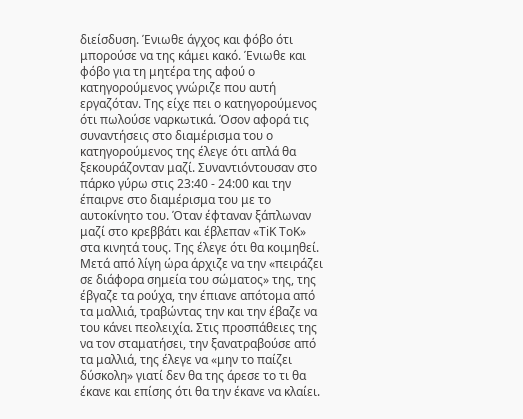διείσδυση. Ένιωθε άγχος και φόβο ότι μπορούσε να της κάμει κακό. Ένιωθε και φόβο για τη μητέρα της αφού ο κατηγορούμενος γνώριζε που αυτή εργαζόταν. Της είχε πει ο κατηγορούμενος ότι πωλούσε ναρκωτικά. Όσον αφορά τις συναντήσεις στο διαμέρισμα του ο κατηγορούμενος της έλεγε ότι απλά θα ξεκουράζονταν μαζί. Συναντιόντουσαν στο πάρκο γύρω στις 23:40 - 24:00 και την έπαιρνε στο διαμέρισμα του με το αυτοκίνητο του. Όταν έφταναν ξάπλωναν μαζί στο κρεββάτι και έβλεπαν «TiK ToK» στα κινητά τους. Της έλεγε ότι θα κοιμηθεί. Μετά από λίγη ώρα άρχιζε να την «πειράζει σε διάφορα σημεία του σώματος» της, της έβγαζε τα ρούχα, την έπιανε απότομα από τα μαλλιά, τραβώντας την και την έβαζε να του κάνει πεολειχία. Στις προσπάθειες της να τον σταματήσει, την ξανατραβούσε από τα μαλλιά, της έλεγε να «μην το παίζει δύσκολη» γιατί δεν θα της άρεσε το τι θα έκανε και επίσης ότι θα την έκανε να κλαίει.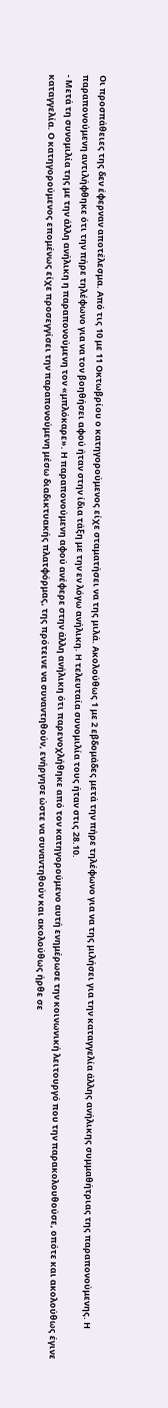Οι προσπάθειες της δεν έφερναν αποτέλεσμα. Από τις 10 με 11 Οκτωβρίου ο κατηγορούμενος είχε σταματήσει να της μιλά. Ακολούθως 1 με 2 εβδομάδες μετά την πήρε τηλέφωνο για να της μιλήσει για την καταγγελία άλλης ανήλικης συμμαθήτριας της παραπονούμενης. Η παραπονούμενη αντιλήφθηκε ότι την πήρε τηλέφωνο για να τον βοηθήσει αφού ήταν στην ίδια τάξη με την εν λόγω ανήλικη. Η τελευταία συνομιλία τους ήταν στις 28.10.
- Μετά τη συνομιλία της με την άλλη ανήλικη η παραπονούμενη τον «μπλόκαρε». Η παραπονούμενη αφού ανέφερε στην άλλη ανήλικη ότι παρενοχλήθηκε από τον κατηγορούμενο αυτή ενημέρωσε την κοινωνική λειτουργό που την παρακολουθούσε, οπότε και ακολούθως έγινε καταγγελία. Ο κατηγορούμενος επομένως είχε προσεγγίσει την παραπονούμενη μέσω διαδικτυακής πλατφόρμας, της πρότεινε να συναντηθούν, ενήργησε ώστε να συναντηθούν και ακολούθως ήρθε σε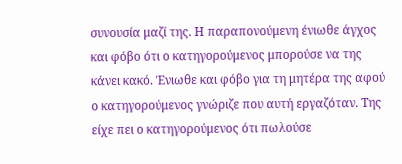συνουσία μαζί της. Η παραπονούμενη ένιωθε άγχος και φόβο ότι ο κατηγορούμενος μπορούσε να της κάνει κακό. Ένιωθε και φόβο για τη μητέρα της αφού ο κατηγορούμενος γνώριζε που αυτή εργαζόταν. Της είχε πει ο κατηγορούμενος ότι πωλούσε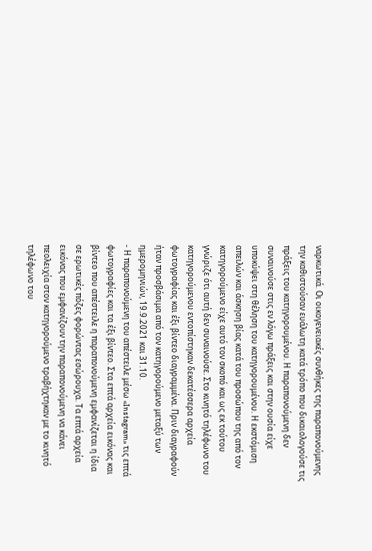ναρκωτικά. Οι οικογενειακές συνθήκες της παραπονούμενης την καθιστούσαν ευάλωτη κατά τρόπο που δικαιολογούσε τις πράξεις του κατηγορουμένου. Η παραπονούμενη δεν συναινούσε στις εν λόγω πράξεις και στην ουσία είχε υποκύψει στη θέληση του κατηγορουμένου. Η εκστόμιση απειλών και άσκηση βίας κατά του προσώπου της από τον κατηγορούμενο είχε αυτό τον σκοπό και ως εκ τούτου γνώριζε ότι αυτή δεν συναινούσε. Στο κινητό τηλέφωνο του κατηγορούμενου εντοπίστηκαν δεκατέσσερα αρχεία φωτογραφίας και έξι βίντεο διαγραμμένα. Πριν διαγραφούν ήταν προσβάσιμα από τον κατηγορούμενο μεταξύ των ημερομηνιών, 19.9.2021 και 31.10.
- Η παραπονούμενη του απέστειλε μέσω «Instagram» τις επτά φωτογραφίες και τα έξι βίντεο. Στα επτά αρχεία εικόνας και βίντεο που απέστειλε η παραπονούμενη εμφανίζεται η ίδια σε ερωτικές πόζες φορώντας εσώρουχα. Τα επτά αρχεία εικόνας που εμφανίζουν την παραπονούμενη να κάνει πεολειχία στον κατηγορούμενο τραβήχτηκαν με το κινητό τηλέφωνο του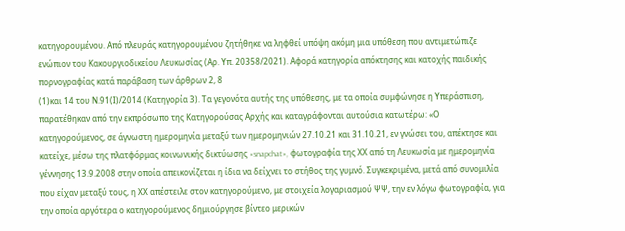κατηγορουμένου. Από πλευράς κατηγορουμένου ζητήθηκε να ληφθεί υπόψη ακόμη μια υπόθεση που αντιμετώπιζε ενώπιον του Κακουργιοδικείου Λευκωσίας (Αρ. Υπ. 20358/2021). Αφορά κατηγορία απόκτησης και κατοχής παιδικής πορνογραφίας κατά παράβαση των άρθρων 2, 8
(1)και 14 του Ν.91(Ι)/2014 (Κατηγορία 3). Τα γεγονότα αυτής της υπόθεσης, με τα οποία συμφώνησε η Υπεράσπιση, παρατέθηκαν από την εκπρόσωπο της Κατηγορούσας Αρχής και καταγράφονται αυτούσια κατωτέρω: «Ο κατηγορούμενος, σε άγνωστη ημερομηνία μεταξύ των ημερομηνιών 27.10.21 και 31.10.21, εν γνώσει του, απέκτησε και κατείχε, μέσω της πλατφόρμας κοινωνικής δικτύωσης «snapchat», φωτογραφία της ΧΧ από τη Λευκωσία με ημερομηνία γέννησης 13.9.2008 στην οποία απεικονίζεται η ίδια να δείχνει το στήθος της γυμνό. Συγκεκριμένα, μετά από συνομιλία που είχαν μεταξύ τους, η ΧΧ απέστειλε στον κατηγορούμενο, με στοιχεία λογαριασμού ΨΨ, την εν λόγω φωτογραφία, για την οποία αργότερα ο κατηγορούμενος δημιούργησε βίντεο μερικών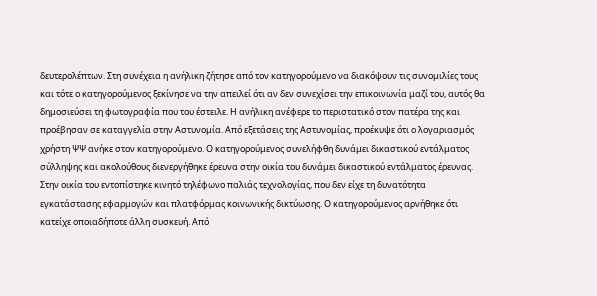δευτερολέπτων. Στη συνέχεια η ανήλικη ζήτησε από τον κατηγορούμενο να διακόψουν τις συνομιλίες τους και τότε ο κατηγορούμενος ξεκίνησε να την απειλεί ότι αν δεν συνεχίσει την επικοινωνία μαζί του, αυτός θα δημοσιεύσει τη φωτογραφία που του έστειλε. Η ανήλικη ανέφερε το περιστατικό στον πατέρα της και προέβησαν σε καταγγελία στην Αστυνομία. Από εξετάσεις της Αστυνομίας, προέκυψε ότι ο λογαριασμός χρήστη ΨΨ ανήκε στον κατηγορούμενο. Ο κατηγορούμενος συνελήφθη δυνάμει δικαστικού εντάλματος σύλληψης και ακολούθους διενεργήθηκε έρευνα στην οικία του δυνάμει δικαστικού εντάλματος έρευνας. Στην οικία του εντοπίστηκε κινητό τηλέφωνο παλιάς τεχνολογίας, που δεν είχε τη δυνατότητα εγκατάστασης εφαρμογών και πλατφόρμας κοινωνικής δικτύωσης. Ο κατηγορούμενος αρνήθηκε ότι κατείχε οποιαδήποτε άλλη συσκευή. Από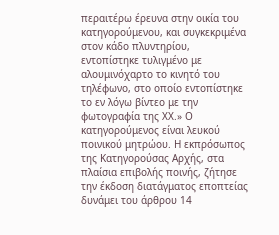περαιτέρω έρευνα στην οικία του κατηγορούμενου, και συγκεκριμένα στον κάδο πλυντηρίου, εντοπίστηκε τυλιγμένο με αλουμινόχαρτο το κινητό του τηλέφωνο, στο οποίο εντοπίστηκε το εν λόγω βίντεο με την φωτογραφία της ΧΧ.» Ο κατηγορούμενος είναι λευκού ποινικού μητρώου. Η εκπρόσωπος της Κατηγορούσας Αρχής, στα πλαίσια επιβολής ποινής, ζήτησε την έκδοση διατάγματος εποπτείας δυνάμει του άρθρου 14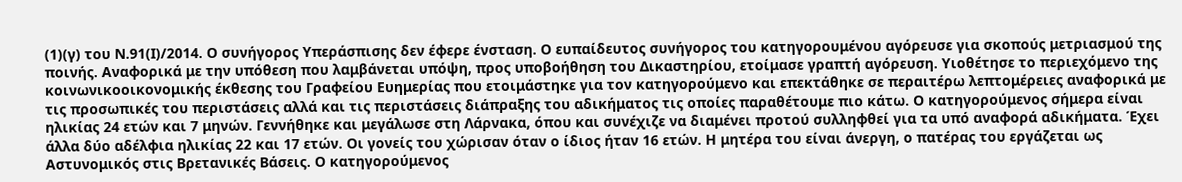(1)(γ) του Ν.91(Ι)/2014. Ο συνήγορος Υπεράσπισης δεν έφερε ένσταση. Ο ευπαίδευτος συνήγορος του κατηγορουμένου αγόρευσε για σκοπούς μετριασμού της ποινής. Αναφορικά με την υπόθεση που λαμβάνεται υπόψη, προς υποβοήθηση του Δικαστηρίου, ετοίμασε γραπτή αγόρευση. Υιοθέτησε το περιεχόμενο της κοινωνικοοικονομικής έκθεσης του Γραφείου Ευημερίας που ετοιμάστηκε για τον κατηγορούμενο και επεκτάθηκε σε περαιτέρω λεπτομέρειες αναφορικά με τις προσωπικές του περιστάσεις αλλά και τις περιστάσεις διάπραξης του αδικήματος τις οποίες παραθέτουμε πιο κάτω. Ο κατηγορούμενος σήμερα είναι ηλικίας 24 ετών και 7 μηνών. Γεννήθηκε και μεγάλωσε στη Λάρνακα, όπου και συνέχιζε να διαμένει προτού συλληφθεί για τα υπό αναφορά αδικήματα. Έχει άλλα δύο αδέλφια ηλικίας 22 και 17 ετών. Οι γονείς του χώρισαν όταν ο ίδιος ήταν 16 ετών. Η μητέρα του είναι άνεργη, ο πατέρας του εργάζεται ως Αστυνομικός στις Βρετανικές Βάσεις. Ο κατηγορούμενος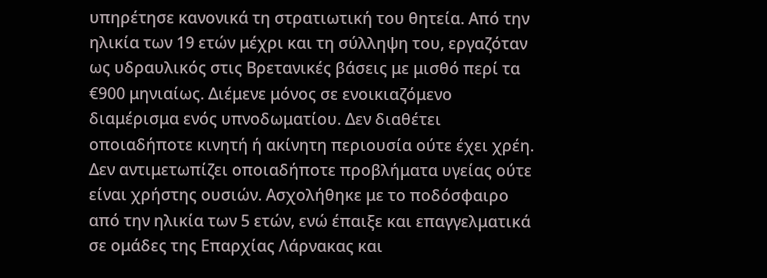υπηρέτησε κανονικά τη στρατιωτική του θητεία. Από την ηλικία των 19 ετών μέχρι και τη σύλληψη του, εργαζόταν ως υδραυλικός στις Βρετανικές βάσεις με μισθό περί τα €900 μηνιαίως. Διέμενε μόνος σε ενοικιαζόμενο διαμέρισμα ενός υπνοδωματίου. Δεν διαθέτει οποιαδήποτε κινητή ή ακίνητη περιουσία ούτε έχει χρέη. Δεν αντιμετωπίζει οποιαδήποτε προβλήματα υγείας ούτε είναι χρήστης ουσιών. Ασχολήθηκε με το ποδόσφαιρο από την ηλικία των 5 ετών, ενώ έπαιξε και επαγγελματικά σε ομάδες της Επαρχίας Λάρνακας και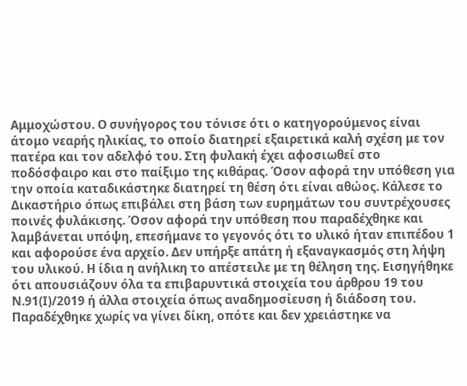Αμμοχώστου. Ο συνήγορος του τόνισε ότι ο κατηγορούμενος είναι άτομο νεαρής ηλικίας, το οποίο διατηρεί εξαιρετικά καλή σχέση με τον πατέρα και τον αδελφό του. Στη φυλακή έχει αφοσιωθεί στο ποδόσφαιρο και στο παίξιμο της κιθάρας. Όσον αφορά την υπόθεση για την οποία καταδικάστηκε διατηρεί τη θέση ότι είναι αθώος. Κάλεσε το Δικαστήριο όπως επιβάλει στη βάση των ευρημάτων του συντρέχουσες ποινές φυλάκισης. Όσον αφορά την υπόθεση που παραδέχθηκε και λαμβάνεται υπόψη, επεσήμανε το γεγονός ότι το υλικό ήταν επιπέδου 1 και αφορούσε ένα αρχείο. Δεν υπήρξε απάτη ή εξαναγκασμός στη λήψη του υλικού. Η ίδια η ανήλικη το απέστειλε με τη θέληση της. Εισηγήθηκε ότι απουσιάζουν όλα τα επιβαρυντικά στοιχεία του άρθρου 19 του Ν.91(Ι)/2019 ή άλλα στοιχεία όπως αναδημοσίευση ή διάδοση του. Παραδέχθηκε χωρίς να γίνει δίκη, οπότε και δεν χρειάστηκε να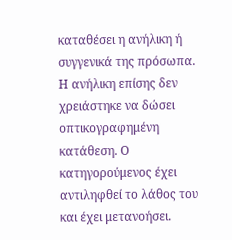καταθέσει η ανήλικη ή συγγενικά της πρόσωπα. Η ανήλικη επίσης δεν χρειάστηκε να δώσει οπτικογραφημένη κατάθεση. Ο κατηγορούμενος έχει αντιληφθεί το λάθος του και έχει μετανοήσει.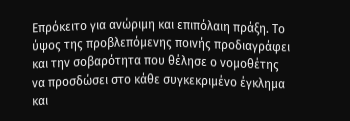Επρόκειτο για ανώριμη και επιπόλαιη πράξη. Το ύψος της προβλεπόμενης ποινής προδιαγράφει και την σοβαρότητα που θέλησε ο νομοθέτης να προσδώσει στο κάθε συγκεκριμένο έγκλημα και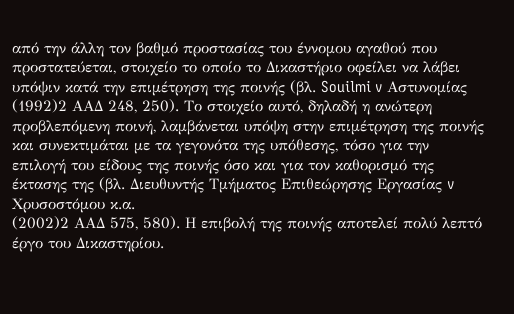από την άλλη τον βαθμό προστασίας του έννομου αγαθού που προστατεύεται, στοιχείο το οποίο το Δικαστήριο οφείλει να λάβει υπόψιν κατά την επιμέτρηση της ποινής (βλ. Souilmi v Αστυνομίας
(1992)2 ΑΑΔ 248, 250). Το στοιχείο αυτό, δηλαδή η ανώτερη προβλεπόμενη ποινή, λαμβάνεται υπόψη στην επιμέτρηση της ποινής και συνεκτιμάται με τα γεγονότα της υπόθεσης, τόσο για την επιλογή του είδους της ποινής όσο και για τον καθορισμό της έκτασης της (βλ. Διευθυντής Τμήματος Επιθεώρησης Εργασίας v Χρυσοστόμου κ.α.
(2002)2 ΑΑΔ 575, 580). Η επιβολή της ποινής αποτελεί πολύ λεπτό έργο του Δικαστηρίου.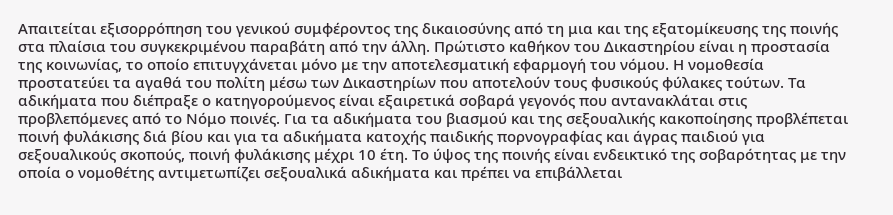Απαιτείται εξισορρόπηση του γενικού συμφέροντος της δικαιοσύνης από τη μια και της εξατομίκευσης της ποινής στα πλαίσια του συγκεκριμένου παραβάτη από την άλλη. Πρώτιστο καθήκον του Δικαστηρίου είναι η προστασία της κοινωνίας, το οποίο επιτυγχάνεται μόνο με την αποτελεσματική εφαρμογή του νόμου. Η νομοθεσία προστατεύει τα αγαθά του πολίτη μέσω των Δικαστηρίων που αποτελούν τους φυσικούς φύλακες τούτων. Τα αδικήματα που διέπραξε ο κατηγορούμενος είναι εξαιρετικά σοβαρά γεγονός που αντανακλάται στις προβλεπόμενες από το Νόμο ποινές. Για τα αδικήματα του βιασμού και της σεξουαλικής κακοποίησης προβλέπεται ποινή φυλάκισης διά βίου και για τα αδικήματα κατοχής παιδικής πορνογραφίας και άγρας παιδιού για σεξουαλικούς σκοπούς, ποινή φυλάκισης μέχρι 10 έτη. Το ύψος της ποινής είναι ενδεικτικό της σοβαρότητας με την οποία ο νομοθέτης αντιμετωπίζει σεξουαλικά αδικήματα και πρέπει να επιβάλλεται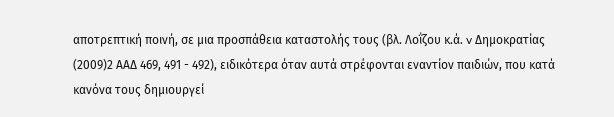αποτρεπτική ποινή, σε μια προσπάθεια καταστολής τους (βλ. Λοΐζου κ.ά. v Δημοκρατίας
(2009)2 ΑΑΔ 469, 491 - 492), ειδικότερα όταν αυτά στρέφονται εναντίον παιδιών, που κατά κανόνα τους δημιουργεί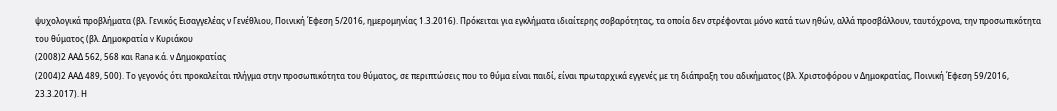ψυχολογικά προβλήματα (βλ. Γενικός Εισαγγελέας ν Γενέθλιου, Ποινική Έφεση 5/2016, ημερομηνίας 1.3.2016). Πρόκειται για εγκλήματα ιδιαίτερης σοβαρότητας, τα οποία δεν στρέφονται μόνο κατά των ηθών, αλλά προσβάλλουν, ταυτόχρονα, την προσωπικότητα του θύματος (βλ. Δημοκρατία v Κυριάκου
(2008)2 ΑΑΔ 562, 568 και Rana κ.ά. ν Δημοκρατίας
(2004)2 ΑΑΔ 489, 500). Το γεγονός ότι προκαλείται πλήγμα στην προσωπικότητα του θύματος, σε περιπτώσεις που το θύμα είναι παιδί, είναι πρωταρχικά εγγενές με τη διάπραξη του αδικήματος (βλ. Χριστοφόρου ν Δημοκρατίας, Ποινική Έφεση 59/2016, 23.3.2017). Η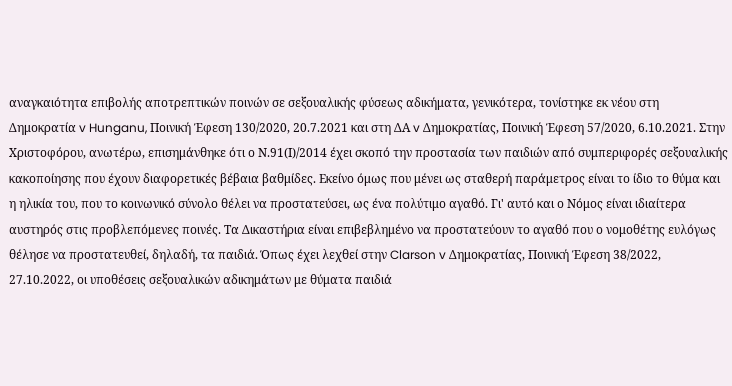αναγκαιότητα επιβολής αποτρεπτικών ποινών σε σεξουαλικής φύσεως αδικήματα, γενικότερα, τονίστηκε εκ νέου στη Δημοκρατία v Hunganu, Ποινική Έφεση 130/2020, 20.7.2021 και στη ΔΑ v Δημοκρατίας, Ποινική Έφεση 57/2020, 6.10.2021. Στην Χριστοφόρου, ανωτέρω, επισημάνθηκε ότι ο Ν.91(Ι)/2014 έχει σκοπό την προστασία των παιδιών από συμπεριφορές σεξουαλικής κακοποίησης που έχουν διαφορετικές βέβαια βαθμίδες. Εκείνο όμως που μένει ως σταθερή παράμετρος είναι το ίδιο το θύμα και η ηλικία του, που το κοινωνικό σύνολο θέλει να προστατεύσει, ως ένα πολύτιμο αγαθό. Γι' αυτό και ο Νόμος είναι ιδιαίτερα αυστηρός στις προβλεπόμενες ποινές. Τα Δικαστήρια είναι επιβεβλημένο να προστατεύουν το αγαθό που ο νομοθέτης ευλόγως θέλησε να προστατευθεί, δηλαδή, τα παιδιά. Όπως έχει λεχθεί στην Clarson v Δημοκρατίας, Ποινική Έφεση 38/2022, 27.10.2022, οι υποθέσεις σεξουαλικών αδικημάτων με θύματα παιδιά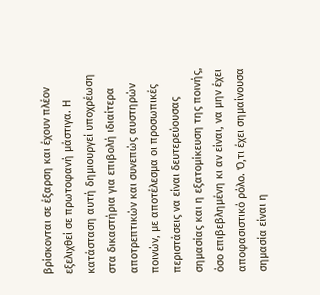βρίσκονται σε έξαρση και έχουν πλέον εξελιχθεί σε πρωτοφανή μάστιγα. Η κατάσταση αυτή δημιουργεί υποχρέωση στα δικαστήρια για επιβολή ιδιαίτερα αποτρεπτικών και συνεπώς αυστηρών ποινών, με αποτέλεσμα οι προσωπικές περιστάσεις να είναι δευτερεύουσας σημασίας και η εξατομίκευση της ποινής, όσο επιβεβλημένη κι αν είναι, να μην έχει αποφασιστικό ρόλο. Ό,τι έχει σημαίνουσα σημασία είναι η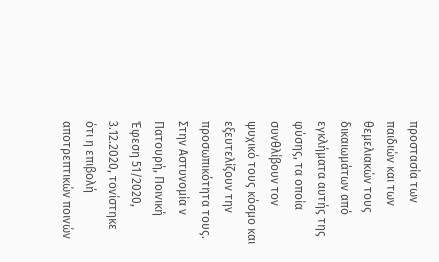προστασία των παιδιών και των θεμελιακών τους δικαιωμάτων από εγκλήματα αυτής της φύσης, τα οποία συνθλίβουν τον ψυχικό τους κόσμο και εξευτελίζουν την προσωπικότητα τους. Στην Αστυνομία ν Πατουρή, Ποινική Έφεση 51/2020, 3.12.2020, τονίστηκε ότι η επιβολή αποτρεπτικών ποινών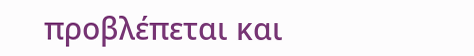προβλέπεται και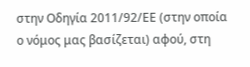στην Οδηγία 2011/92/ΕΕ (στην οποία ο νόμος μας βασίζεται) αφού, στη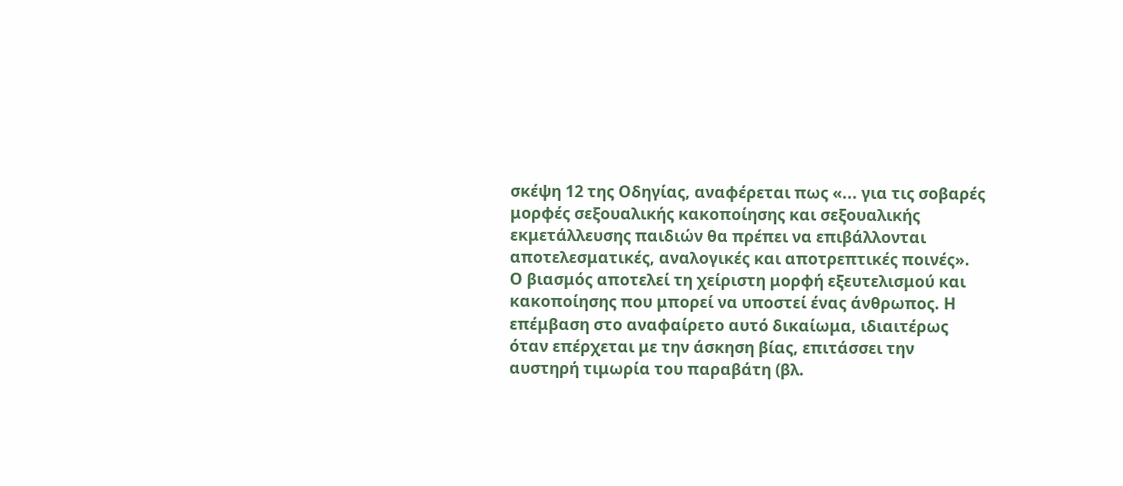σκέψη 12 της Οδηγίας, αναφέρεται πως «... για τις σοβαρές μορφές σεξουαλικής κακοποίησης και σεξουαλικής εκμετάλλευσης παιδιών θα πρέπει να επιβάλλονται αποτελεσματικές, αναλογικές και αποτρεπτικές ποινές». Ο βιασμός αποτελεί τη χείριστη μορφή εξευτελισμού και κακοποίησης που μπορεί να υποστεί ένας άνθρωπος. Η επέμβαση στο αναφαίρετο αυτό δικαίωμα, ιδιαιτέρως όταν επέρχεται με την άσκηση βίας, επιτάσσει την αυστηρή τιμωρία του παραβάτη (βλ.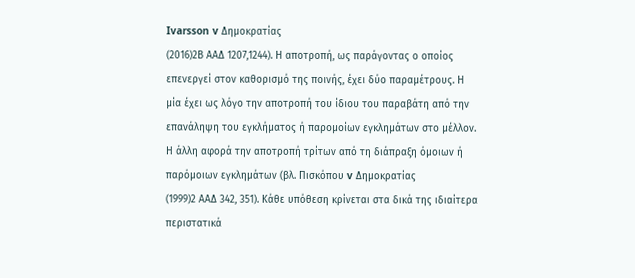Ivarsson v Δημοκρατίας
(2016)2Β ΑΑΔ 1207,1244). Η αποτροπή, ως παράγοντας ο οποίος επενεργεί στον καθορισμό της ποινής, έχει δύο παραμέτρους. Η μία έχει ως λόγο την αποτροπή του ίδιου του παραβάτη από την επανάληψη του εγκλήματος ή παρομοίων εγκλημάτων στο μέλλον. Η άλλη αφορά την αποτροπή τρίτων από τη διάπραξη όμοιων ή παρόμοιων εγκλημάτων (βλ. Πισκόπου v Δημοκρατίας
(1999)2 ΑΑΔ 342, 351). Κάθε υπόθεση κρίνεται στα δικά της ιδιαίτερα περιστατικά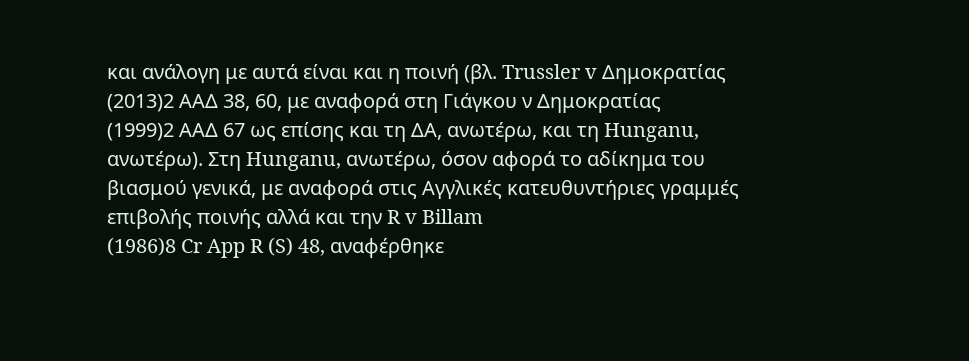και ανάλογη με αυτά είναι και η ποινή (βλ. Trussler v Δημοκρατίας
(2013)2 ΑΑΔ 38, 60, με αναφορά στη Γιάγκου ν Δημοκρατίας
(1999)2 ΑΑΔ 67 ως επίσης και τη ΔΑ, ανωτέρω, και τη Hunganu, ανωτέρω). Στη Hunganu, ανωτέρω, όσον αφορά το αδίκημα του βιασμού γενικά, με αναφορά στις Αγγλικές κατευθυντήριες γραμμές επιβολής ποινής αλλά και την R v Billam
(1986)8 Cr App R (S) 48, αναφέρθηκε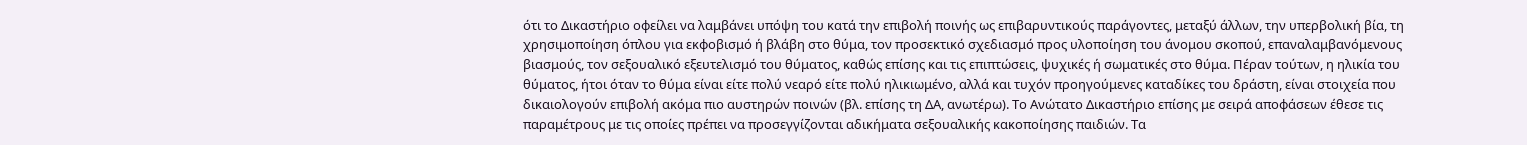ότι το Δικαστήριο οφείλει να λαμβάνει υπόψη του κατά την επιβολή ποινής ως επιβαρυντικούς παράγοντες, μεταξύ άλλων, την υπερβολική βία, τη χρησιμοποίηση όπλου για εκφοβισμό ή βλάβη στο θύμα, τον προσεκτικό σχεδιασμό προς υλοποίηση του άνομου σκοπού, επαναλαμβανόμενους βιασμούς, τον σεξουαλικό εξευτελισμό του θύματος, καθώς επίσης και τις επιπτώσεις, ψυχικές ή σωματικές στο θύμα. Πέραν τούτων, η ηλικία του θύματος, ήτοι όταν το θύμα είναι είτε πολύ νεαρό είτε πολύ ηλικιωμένο, αλλά και τυχόν προηγούμενες καταδίκες του δράστη, είναι στοιχεία που δικαιολογούν επιβολή ακόμα πιο αυστηρών ποινών (βλ. επίσης τη ΔΑ, ανωτέρω). Το Ανώτατο Δικαστήριο επίσης με σειρά αποφάσεων έθεσε τις παραμέτρους με τις οποίες πρέπει να προσεγγίζονται αδικήματα σεξουαλικής κακοποίησης παιδιών. Τα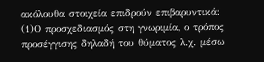ακόλουθα στοιχεία επιδρούν επιβαρυντικά:
(1)Ο προσχεδιασμός στη γνωριμία, ο τρόπος προσέγγισης δηλαδή του θύματος λ.χ. μέσω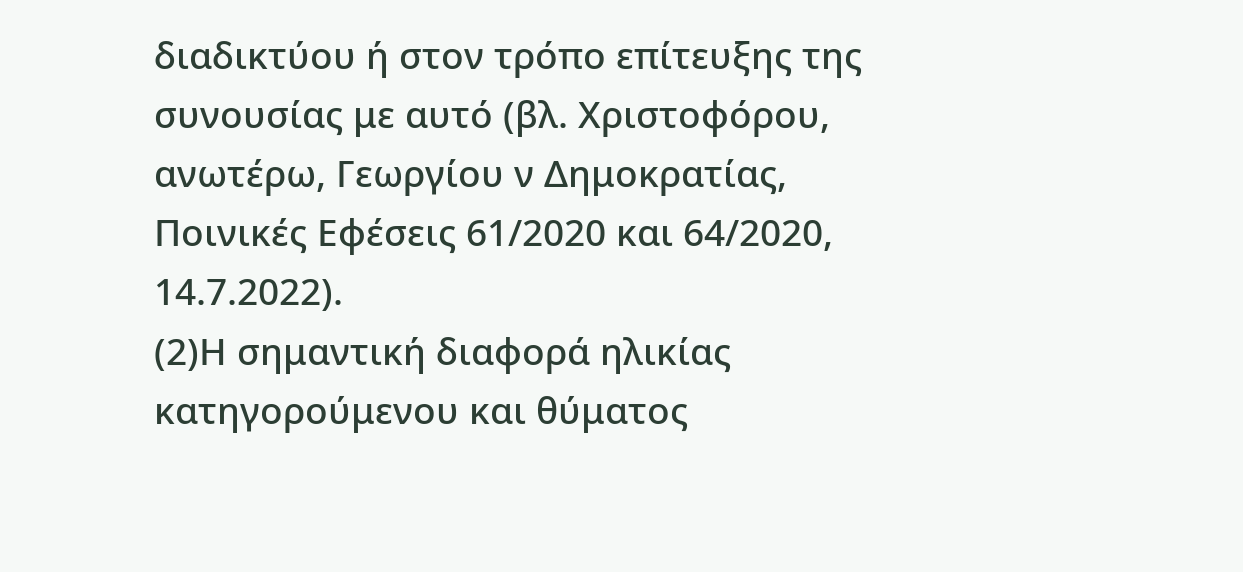διαδικτύου ή στον τρόπο επίτευξης της συνουσίας με αυτό (βλ. Χριστοφόρου, ανωτέρω, Γεωργίου ν Δημοκρατίας, Ποινικές Εφέσεις 61/2020 και 64/2020, 14.7.2022).
(2)Η σημαντική διαφορά ηλικίας κατηγορούμενου και θύματος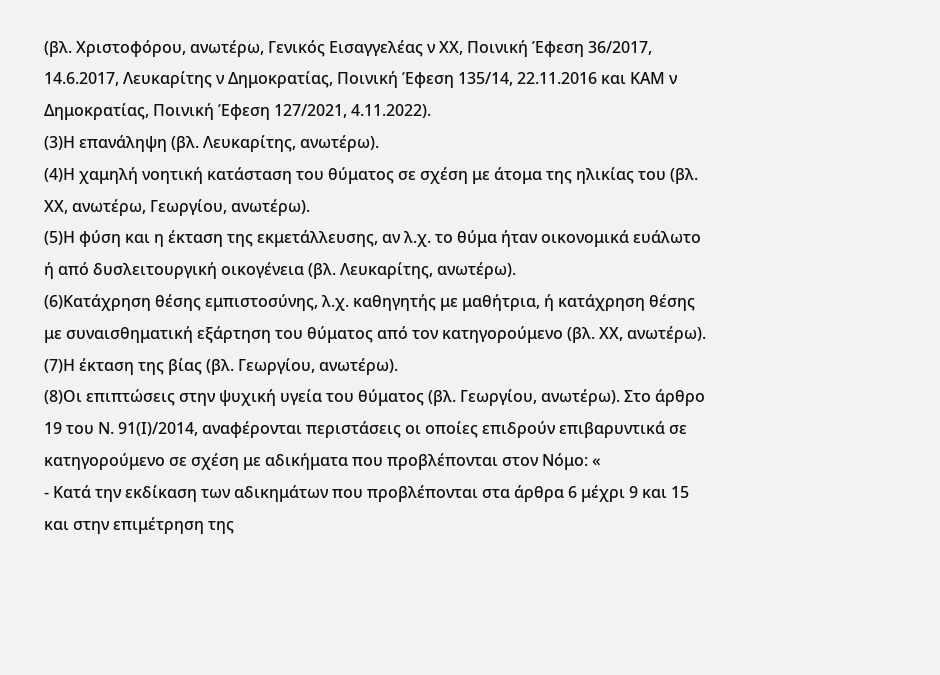(βλ. Χριστοφόρου, ανωτέρω, Γενικός Εισαγγελέας ν ΧΧ, Ποινική Έφεση 36/2017, 14.6.2017, Λευκαρίτης ν Δημοκρατίας, Ποινική Έφεση 135/14, 22.11.2016 και ΚΑΜ ν Δημοκρατίας, Ποινική Έφεση 127/2021, 4.11.2022).
(3)Η επανάληψη (βλ. Λευκαρίτης, ανωτέρω).
(4)Η χαμηλή νοητική κατάσταση του θύματος σε σχέση με άτομα της ηλικίας του (βλ. ΧΧ, ανωτέρω, Γεωργίου, ανωτέρω).
(5)Η φύση και η έκταση της εκμετάλλευσης, αν λ.χ. το θύμα ήταν οικονομικά ευάλωτο ή από δυσλειτουργική οικογένεια (βλ. Λευκαρίτης, ανωτέρω).
(6)Κατάχρηση θέσης εμπιστοσύνης, λ.χ. καθηγητής με μαθήτρια, ή κατάχρηση θέσης με συναισθηματική εξάρτηση του θύματος από τον κατηγορούμενο (βλ. ΧΧ, ανωτέρω).
(7)Η έκταση της βίας (βλ. Γεωργίου, ανωτέρω).
(8)Οι επιπτώσεις στην ψυχική υγεία του θύματος (βλ. Γεωργίου, ανωτέρω). Στο άρθρο 19 του Ν. 91(Ι)/2014, αναφέρονται περιστάσεις οι οποίες επιδρούν επιβαρυντικά σε κατηγορούμενο σε σχέση με αδικήματα που προβλέπονται στον Νόμο: «
- Κατά την εκδίκαση των αδικημάτων που προβλέπονται στα άρθρα 6 μέχρι 9 και 15 και στην επιμέτρηση της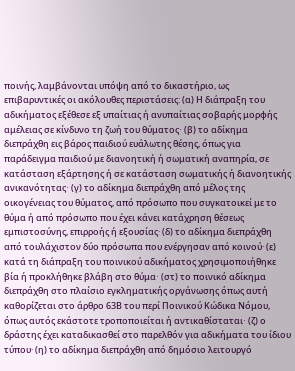ποινής, λαμβάνονται υπόψη από το δικαστήριο, ως επιβαρυντικές οι ακόλουθες περιστάσεις: (α) Η διάπραξη του αδικήματος εξέθεσε εξ υπαίτιας ή ανυπαίτιας σοβαρής μορφής αμέλειας σε κίνδυνο τη ζωή του θύματος∙ (β) το αδίκημα διεπράχθη εις βάρος παιδιού ευάλωτης θέσης, όπως για παράδειγμα παιδιού με διανοητική ή σωματική αναπηρία, σε κατάσταση εξάρτησης ή σε κατάσταση σωματικής ή διανοητικής ανικανότητας∙ (γ) το αδίκημα διεπράχθη από μέλος της οικογένειας του θύματος, από πρόσωπο που συγκατοικεί με το θύμα ή από πρόσωπο που έχει κάνει κατάχρηση θέσεως εμπιστοσύνης, επιρροής ή εξουσίας· (δ) το αδίκημα διεπράχθη από τουλάχιστον δύο πρόσωπα που ενέργησαν από κοινού· (ε) κατά τη διάπραξη του ποινικού αδικήματος χρησιμοποιήθηκε βία ή προκλήθηκε βλάβη στο θύμα∙ (στ) το ποινικό αδίκημα διεπράχθη στο πλαίσιο εγκληματικής οργάνωσης όπως αυτή καθορίζεται στο άρθρο 63Β του περί Ποινικού Κώδικα Νόμου, όπως αυτός εκάστοτε τροποποιείται ή αντικαθίσταται∙ (ζ) ο δράστης έχει καταδικασθεί στο παρελθόν για αδικήματα του ίδιου τύπου· (η) το αδίκημα διεπράχθη από δημόσιο λειτουργό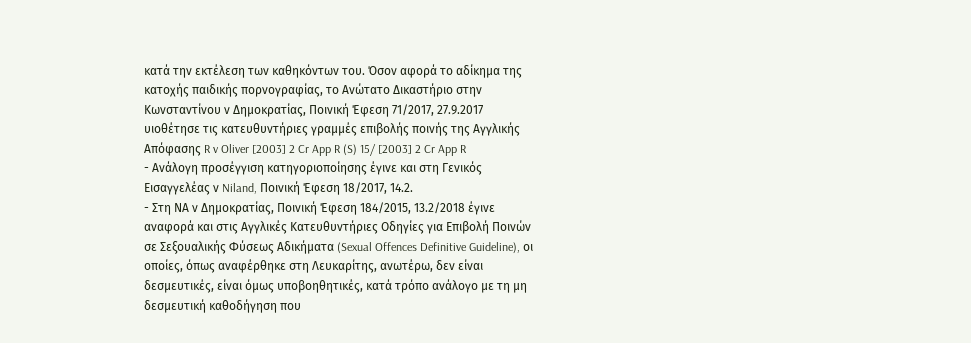κατά την εκτέλεση των καθηκόντων του. Όσον αφορά το αδίκημα της κατοχής παιδικής πορνογραφίας, το Ανώτατο Δικαστήριο στην Κωνσταντίνου ν Δημοκρατίας, Ποινική Έφεση 71/2017, 27.9.2017 υιοθέτησε τις κατευθυντήριες γραμμές επιβολής ποινής της Αγγλικής Απόφασης R v Oliver [2003] 2 Cr App R (S) 15/ [2003] 2 Cr App R
- Ανάλογη προσέγγιση κατηγοριοποίησης έγινε και στη Γενικός Εισαγγελέας ν Niland, Ποινική Έφεση 18/2017, 14.2.
- Στη ΝΑ ν Δημοκρατίας, Ποινική Έφεση 184/2015, 13.2/2018 έγινε αναφορά και στις Αγγλικές Κατευθυντήριες Οδηγίες για Επιβολή Ποινών σε Σεξουαλικής Φύσεως Αδικήματα (Sexual Offences Definitive Guideline), οι οποίες, όπως αναφέρθηκε στη Λευκαρίτης, ανωτέρω, δεν είναι δεσμευτικές, είναι όμως υποβοηθητικές, κατά τρόπο ανάλογο με τη μη δεσμευτική καθοδήγηση που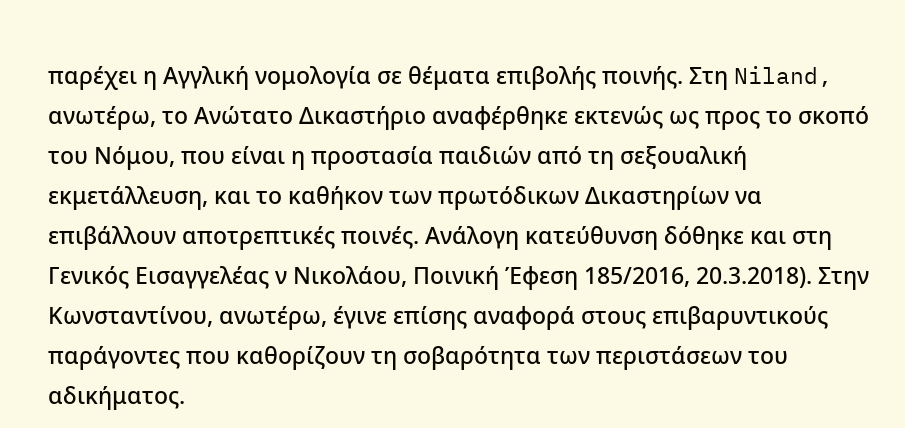παρέχει η Αγγλική νομολογία σε θέματα επιβολής ποινής. Στη Niland, ανωτέρω, το Ανώτατο Δικαστήριο αναφέρθηκε εκτενώς ως προς το σκοπό του Νόμου, που είναι η προστασία παιδιών από τη σεξουαλική εκμετάλλευση, και το καθήκον των πρωτόδικων Δικαστηρίων να επιβάλλουν αποτρεπτικές ποινές. Ανάλογη κατεύθυνση δόθηκε και στη Γενικός Εισαγγελέας ν Νικολάου, Ποινική Έφεση 185/2016, 20.3.2018). Στην Κωνσταντίνου, ανωτέρω, έγινε επίσης αναφορά στους επιβαρυντικούς παράγοντες που καθορίζουν τη σοβαρότητα των περιστάσεων του αδικήματος.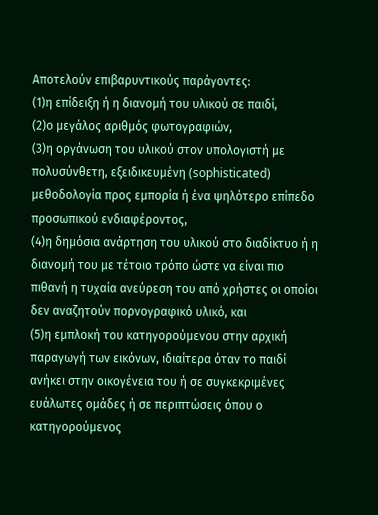Αποτελούν επιβαρυντικούς παράγοντες:
(1)η επίδειξη ή η διανομή του υλικού σε παιδί,
(2)ο μεγάλος αριθμός φωτογραφιών,
(3)η οργάνωση του υλικού στον υπολογιστή με πολυσύνθετη, εξειδικευμένη (sophisticated) μεθοδολογία προς εμπορία ή ένα ψηλότερο επίπεδο προσωπικού ενδιαφέροντος,
(4)η δημόσια ανάρτηση του υλικού στο διαδίκτυο ή η διανομή του με τέτοιο τρόπο ώστε να είναι πιο πιθανή η τυχαία ανεύρεση του από χρήστες οι οποίοι δεν αναζητούν πορνογραφικό υλικό, και
(5)η εμπλοκή του κατηγορούμενου στην αρχική παραγωγή των εικόνων, ιδιαίτερα όταν το παιδί ανήκει στην οικογένεια του ή σε συγκεκριμένες ευάλωτες ομάδες ή σε περιπτώσεις όπου ο κατηγορούμενος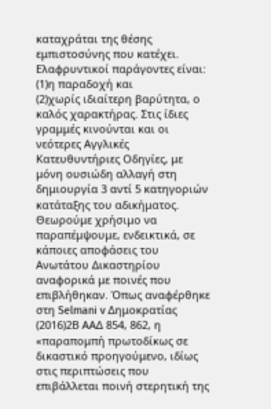καταχράται της θέσης εμπιστοσύνης που κατέχει. Ελαφρυντικοί παράγοντες είναι:
(1)η παραδοχή και
(2)χωρίς ιδιαίτερη βαρύτητα, ο καλός χαρακτήρας. Στις ίδιες γραμμές κινούνται και οι νεότερες Αγγλικές Κατευθυντήριες Οδηγίες, με μόνη ουσιώδη αλλαγή στη δημιουργία 3 αντί 5 κατηγοριών κατάταξης του αδικήματος. Θεωρούμε χρήσιμο να παραπέμψουμε, ενδεικτικά, σε κάποιες αποφάσεις του Ανωτάτου Δικαστηρίου αναφορικά με ποινές που επιβλήθηκαν. Όπως αναφέρθηκε στη Selmani v Δημοκρατίας
(2016)2Β ΑΑΔ 854, 862, η «παραπομπή πρωτοδίκως σε δικαστικό προηγούμενο, ιδίως στις περιπτώσεις που επιβάλλεται ποινή στερητική της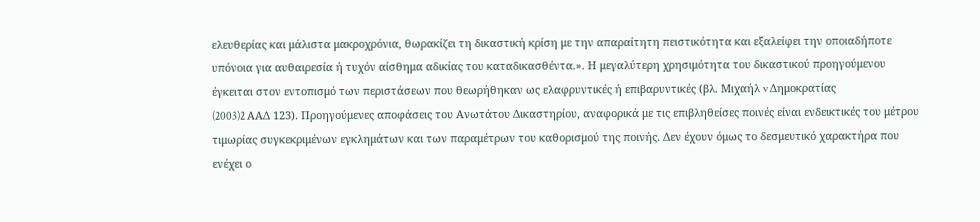ελευθερίας και μάλιστα μακροχρόνια, θωρακίζει τη δικαστική κρίση με την απαραίτητη πειστικότητα και εξαλείφει την οποιαδήποτε υπόνοια για αυθαιρεσία ή τυχόν αίσθημα αδικίας του καταδικασθέντα.». Η μεγαλύτερη χρησιμότητα του δικαστικού προηγούμενου έγκειται στον εντοπισμό των περιστάσεων που θεωρήθηκαν ως ελαφρυντικές ή επιβαρυντικές (βλ. Μιχαήλ v Δημοκρατίας
(2003)2 AAΔ 123). Προηγούμενες αποφάσεις του Ανωτάτου Δικαστηρίου, αναφορικά με τις επιβληθείσες ποινές είναι ενδεικτικές του μέτρου τιμωρίας συγκεκριμένων εγκλημάτων και των παραμέτρων του καθορισμού της ποινής. Δεν έχουν όμως το δεσμευτικό χαρακτήρα που ενέχει ο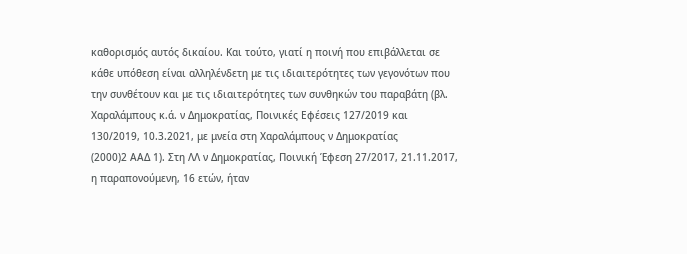καθορισμός αυτός δικαίου. Και τούτο, γιατί η ποινή που επιβάλλεται σε κάθε υπόθεση είναι αλληλένδετη με τις ιδιαιτερότητες των γεγονότων που την συνθέτουν και με τις ιδιαιτερότητες των συνθηκών του παραβάτη (βλ. Χαραλάμπους κ.ά. ν Δημοκρατίας, Ποινικές Εφέσεις 127/2019 και 130/2019, 10.3.2021, με μνεία στη Χαραλάμπους ν Δημοκρατίας
(2000)2 ΑΑΔ 1). Στη ΛΛ ν Δημοκρατίας, Ποινική Έφεση 27/2017, 21.11.2017, η παραπονούμενη, 16 ετών, ήταν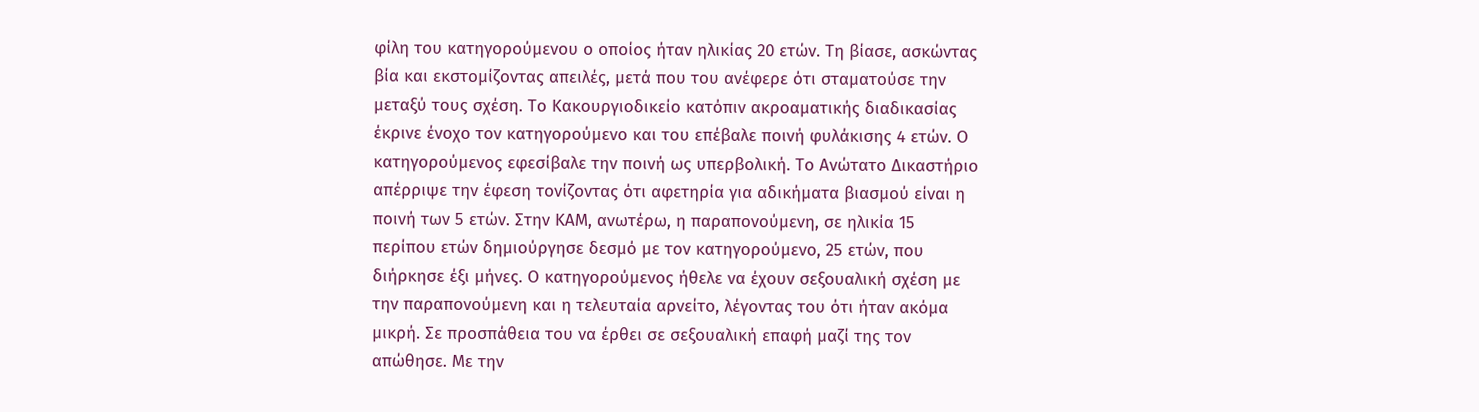φίλη του κατηγορούμενου ο οποίος ήταν ηλικίας 20 ετών. Τη βίασε, ασκώντας βία και εκστομίζοντας απειλές, μετά που του ανέφερε ότι σταματούσε την μεταξύ τους σχέση. Το Κακουργιοδικείο κατόπιν ακροαματικής διαδικασίας έκρινε ένοχο τον κατηγορούμενο και του επέβαλε ποινή φυλάκισης 4 ετών. Ο κατηγορούμενος εφεσίβαλε την ποινή ως υπερβολική. Το Ανώτατο Δικαστήριο απέρριψε την έφεση τονίζοντας ότι αφετηρία για αδικήματα βιασμού είναι η ποινή των 5 ετών. Στην ΚΑΜ, ανωτέρω, η παραπονούμενη, σε ηλικία 15 περίπου ετών δημιούργησε δεσμό με τον κατηγορούμενο, 25 ετών, που διήρκησε έξι μήνες. Ο κατηγορούμενος ήθελε να έχουν σεξουαλική σχέση με την παραπονούμενη και η τελευταία αρνείτο, λέγοντας του ότι ήταν ακόμα μικρή. Σε προσπάθεια του να έρθει σε σεξουαλική επαφή μαζί της τον απώθησε. Με την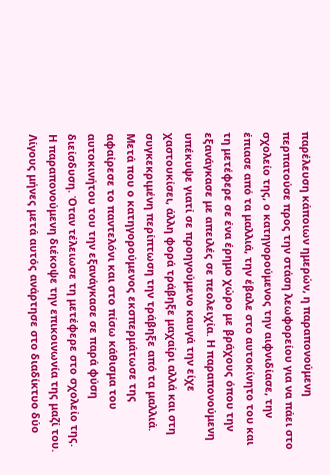παρέλευση κάποιων ημερών, η παραπονούμενη περπατούσε προς την στάση λεωφορείου για να πάει στο σχολείο της, ο κατηγορούμενος την αιφνιδίασε, την έπιασε από τα μαλλιά, την έβαλε στο αυτοκίνητο του και τη μετέφερε σε ένα έρημο χώρο με βράχους όπου την εξανάγκασε με απειλές σε πεολειχία. Η παραπονούμενη υπέκυψε γιατί σε προηγούμενο καυγά την είχε χαστουκίσει, άλλη φορά τράβηξε μαχαίρι αλλά και στη συγκεκριμένη περίπτωση την τράβηξε από τα μαλλιά. Μετά που ο κατηγορούμενος εκσπερμάτωσε της αφαίρεσε το παντελόνι και στο πίσω κάθισμα του αυτοκινήτου του την εξανάγκασε σε παρά φύση διείσδυση. Όταν τέλειωσε τη μετέφερε στο σχολείο της. Η παραπονούμενη διέκοψε την επικοινωνία της μαζί του. Λίγους μήνες μετά αυτός ανάρτησε στο διαδίκτυο δύο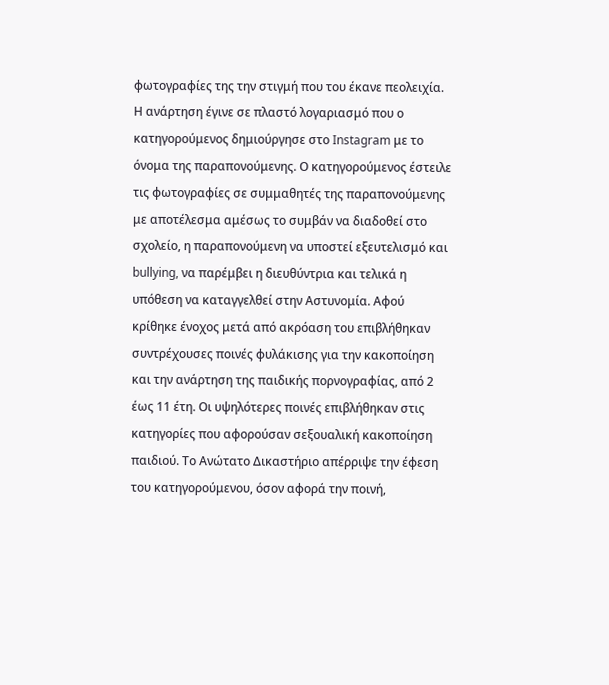φωτογραφίες της την στιγμή που του έκανε πεολειχία. Η ανάρτηση έγινε σε πλαστό λογαριασμό που ο κατηγορούμενος δημιούργησε στο Instagram με το όνομα της παραπονούμενης. Ο κατηγορούμενος έστειλε τις φωτογραφίες σε συμμαθητές της παραπονούμενης με αποτέλεσμα αμέσως το συμβάν να διαδοθεί στο σχολείο, η παραπονούμενη να υποστεί εξευτελισμό και bullying, να παρέμβει η διευθύντρια και τελικά η υπόθεση να καταγγελθεί στην Αστυνομία. Αφού κρίθηκε ένοχος μετά από ακρόαση του επιβλήθηκαν συντρέχουσες ποινές φυλάκισης για την κακοποίηση και την ανάρτηση της παιδικής πορνογραφίας, από 2 έως 11 έτη. Οι υψηλότερες ποινές επιβλήθηκαν στις κατηγορίες που αφορούσαν σεξουαλική κακοποίηση παιδιού. Το Ανώτατο Δικαστήριο απέρριψε την έφεση του κατηγορούμενου, όσον αφορά την ποινή,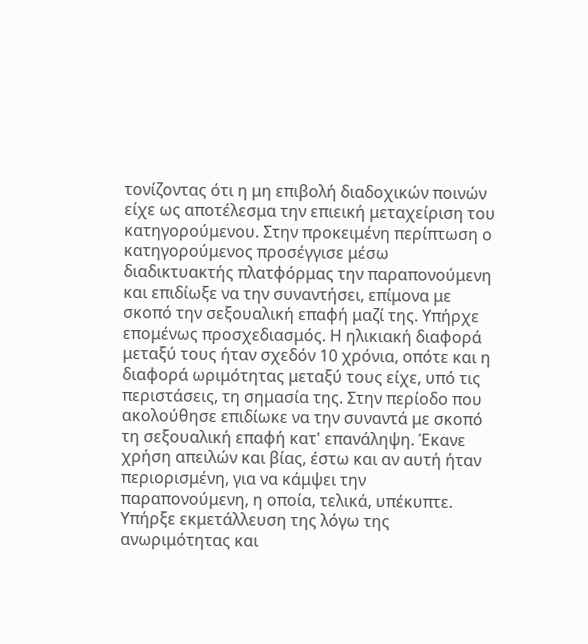τονίζοντας ότι η μη επιβολή διαδοχικών ποινών είχε ως αποτέλεσμα την επιεική μεταχείριση του κατηγορούμενου. Στην προκειμένη περίπτωση ο κατηγορούμενος προσέγγισε μέσω διαδικτυακτής πλατφόρμας την παραπονούμενη και επιδίωξε να την συναντήσει, επίμονα με σκοπό την σεξουαλική επαφή μαζί της. Υπήρχε επομένως προσχεδιασμός. Η ηλικιακή διαφορά μεταξύ τους ήταν σχεδόν 10 χρόνια, οπότε και η διαφορά ωριμότητας μεταξύ τους είχε, υπό τις περιστάσεις, τη σημασία της. Στην περίοδο που ακολούθησε επιδίωκε να την συναντά με σκοπό τη σεξουαλική επαφή κατ' επανάληψη. Έκανε χρήση απειλών και βίας, έστω και αν αυτή ήταν περιορισμένη, για να κάμψει την παραπονούμενη, η οποία, τελικά, υπέκυπτε. Υπήρξε εκμετάλλευση της λόγω της ανωριμότητας και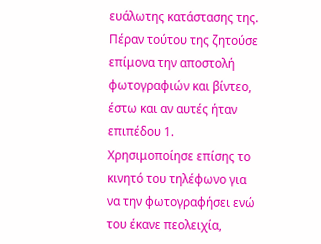ευάλωτης κατάστασης της. Πέραν τούτου της ζητούσε επίμονα την αποστολή φωτογραφιών και βίντεο, έστω και αν αυτές ήταν επιπέδου 1. Χρησιμοποίησε επίσης το κινητό του τηλέφωνο για να την φωτογραφήσει ενώ του έκανε πεολειχία,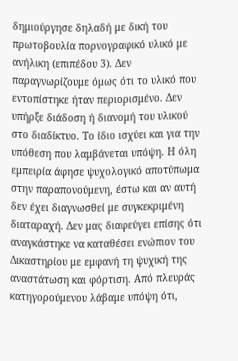δημιούργησε δηλαδή με δική του πρωτοβουλία πορνογραφικό υλικό με ανήλικη (επιπέδου 3). Δεν παραγνωρίζουμε όμως ότι το υλικό που εντοπίστηκε ήταν περιορισμένο. Δεν υπήρξε διάδοση ή διανομή του υλικού στο διαδίκτυο. Το ίδιο ισχύει και για την υπόθεση που λαμβάνεται υπόψη. Η όλη εμπειρία άφησε ψυχολογικό αποτύπωμα στην παραπονούμενη, έστω και αν αυτή δεν έχει διαγνωσθεί με συγκεκριμένη διαταραχή. Δεν μας διαφεύγει επίσης ότι αναγκάστηκε να καταθέσει ενώπιον του Δικαστηρίου με εμφανή τη ψυχική της αναστάτωση και φόρτιση. Από πλευράς κατηγορούμενου λάβαμε υπόψη ότι,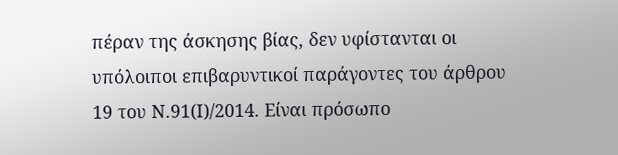πέραν της άσκησης βίας, δεν υφίστανται οι υπόλοιποι επιβαρυντικοί παράγοντες του άρθρου 19 του Ν.91(Ι)/2014. Είναι πρόσωπο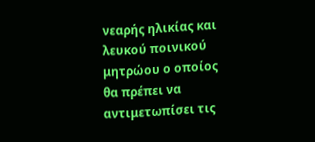νεαρής ηλικίας και λευκού ποινικού μητρώου ο οποίος θα πρέπει να αντιμετωπίσει τις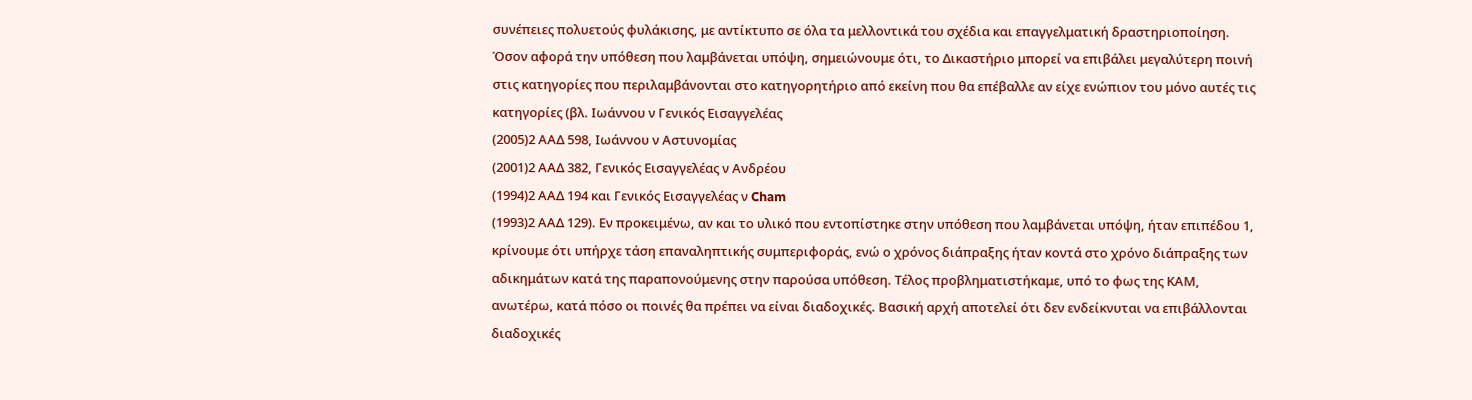συνέπειες πολυετούς φυλάκισης, με αντίκτυπο σε όλα τα μελλοντικά του σχέδια και επαγγελματική δραστηριοποίηση. Όσον αφορά την υπόθεση που λαμβάνεται υπόψη, σημειώνουμε ότι, το Δικαστήριο μπορεί να επιβάλει μεγαλύτερη ποινή στις κατηγορίες που περιλαμβάνονται στο κατηγορητήριο από εκείνη που θα επέβαλλε αν είχε ενώπιον του μόνο αυτές τις κατηγορίες (βλ. Ιωάννου ν Γενικός Εισαγγελέας
(2005)2 ΑΑΔ 598, Ιωάννου ν Αστυνομίας
(2001)2 ΑΑΔ 382, Γενικός Εισαγγελέας ν Ανδρέου
(1994)2 ΑΑΔ 194 και Γενικός Εισαγγελέας ν Cham
(1993)2 ΑΑΔ 129). Εν προκειμένω, αν και το υλικό που εντοπίστηκε στην υπόθεση που λαμβάνεται υπόψη, ήταν επιπέδου 1, κρίνουμε ότι υπήρχε τάση επαναληπτικής συμπεριφοράς, ενώ ο χρόνος διάπραξης ήταν κοντά στο χρόνο διάπραξης των αδικημάτων κατά της παραπονούμενης στην παρούσα υπόθεση. Τέλος προβληματιστήκαμε, υπό το φως της ΚΑΜ, ανωτέρω, κατά πόσο οι ποινές θα πρέπει να είναι διαδοχικές. Βασική αρχή αποτελεί ότι δεν ενδείκνυται να επιβάλλονται διαδοχικές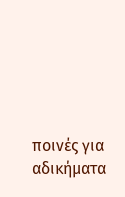ποινές για αδικήματα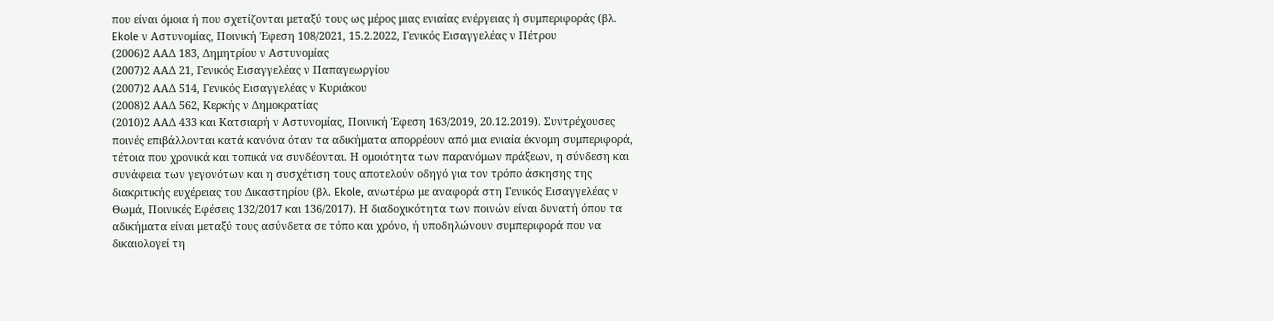που είναι όμοια ή που σχετίζονται μεταξύ τους ως μέρος μιας ενιαίας ενέργειας ή συμπεριφοράς (βλ. Ekole ν Αστυνομίας, Ποινική Έφεση 108/2021, 15.2.2022, Γενικός Εισαγγελέας ν Πέτρου
(2006)2 ΑΑΔ 183, Δημητρίου ν Αστυνομίας
(2007)2 ΑΑΔ 21, Γενικός Εισαγγελέας ν Παπαγεωργίου
(2007)2 ΑΑΔ 514, Γενικός Εισαγγελέας ν Κυριάκου
(2008)2 ΑΑΔ 562, Κερκής ν Δημοκρατίας
(2010)2 ΑΑΔ 433 και Κατσιαρή ν Αστυνομίας, Ποινική Έφεση 163/2019, 20.12.2019). Συντρέχουσες ποινές επιβάλλονται κατά κανόνα όταν τα αδικήματα απορρέουν από μια ενιαία έκνομη συμπεριφορά, τέτοια που χρονικά και τοπικά να συνδέονται. Η ομοιότητα των παρανόμων πράξεων, η σύνδεση και συνάφεια των γεγονότων και η συσχέτιση τους αποτελούν οδηγό για τον τρόπο άσκησης της διακριτικής ευχέρειας του Δικαστηρίου (βλ. Ekole, ανωτέρω με αναφορά στη Γενικός Εισαγγελέας ν Θωμά, Ποινικές Εφέσεις 132/2017 και 136/2017). Η διαδοχικότητα των ποινών είναι δυνατή όπου τα αδικήματα είναι μεταξύ τους ασύνδετα σε τόπο και χρόνο, ή υποδηλώνουν συμπεριφορά που να δικαιολογεί τη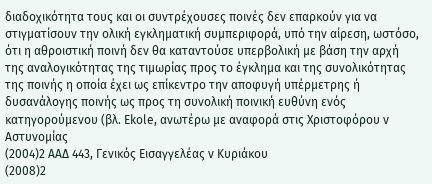διαδοχικότητα τους και οι συντρέχουσες ποινές δεν επαρκούν για να στιγματίσουν την ολική εγκληματική συμπεριφορά, υπό την αίρεση, ωστόσο, ότι η αθροιστική ποινή δεν θα καταντούσε υπερβολική με βάση την αρχή της αναλογικότητας της τιμωρίας προς το έγκλημα και της συνολικότητας της ποινής η οποία έχει ως επίκεντρο την αποφυγή υπέρμετρης ή δυσανάλογης ποινής ως προς τη συνολική ποινική ευθύνη ενός κατηγορούμενου (βλ. Ekole, ανωτέρω με αναφορά στις Χριστοφόρου v Αστυνομίας
(2004)2 ΑΑΔ 443, Γενικός Εισαγγελέας v Κυριάκου
(2008)2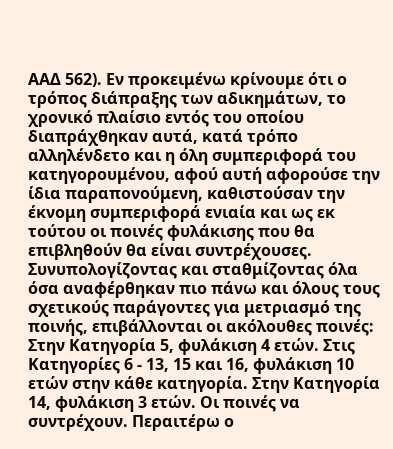ΑΑΔ 562). Εν προκειμένω κρίνουμε ότι ο τρόπος διάπραξης των αδικημάτων, το χρονικό πλαίσιο εντός του οποίου διαπράχθηκαν αυτά, κατά τρόπο αλληλένδετο και η όλη συμπεριφορά του κατηγορουμένου, αφού αυτή αφορούσε την ίδια παραπονούμενη, καθιστούσαν την έκνομη συμπεριφορά ενιαία και ως εκ τούτου οι ποινές φυλάκισης που θα επιβληθούν θα είναι συντρέχουσες. Συνυπολογίζοντας και σταθμίζοντας όλα όσα αναφέρθηκαν πιο πάνω και όλους τους σχετικούς παράγοντες για μετριασμό της ποινής, επιβάλλονται οι ακόλουθες ποινές: Στην Κατηγορία 5, φυλάκιση 4 ετών. Στις Κατηγορίες 6 - 13, 15 και 16, φυλάκιση 10 ετών στην κάθε κατηγορία. Στην Κατηγορία 14, φυλάκιση 3 ετών. Οι ποινές να συντρέχουν. Περαιτέρω ο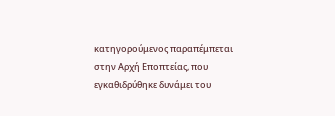κατηγορούμενος παραπέμπεται στην Αρχή Εποπτείας, που εγκαθιδρύθηκε δυνάμει του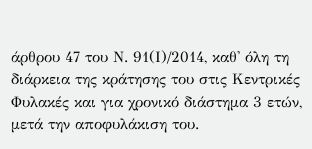άρθρου 47 του Ν. 91(Ι)/2014, καθ' όλη τη διάρκεια της κράτησης του στις Κεντρικές Φυλακές και για χρονικό διάστημα 3 ετών, μετά την αποφυλάκιση του.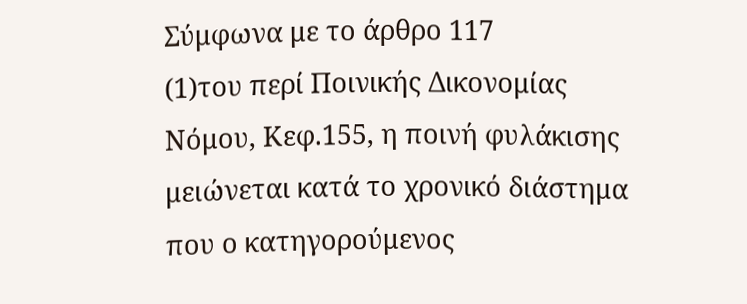Σύμφωνα με το άρθρο 117
(1)του περί Ποινικής Δικονομίας Νόμου, Κεφ.155, η ποινή φυλάκισης μειώνεται κατά το χρονικό διάστημα που ο κατηγορούμενος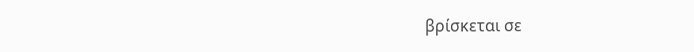βρίσκεται σε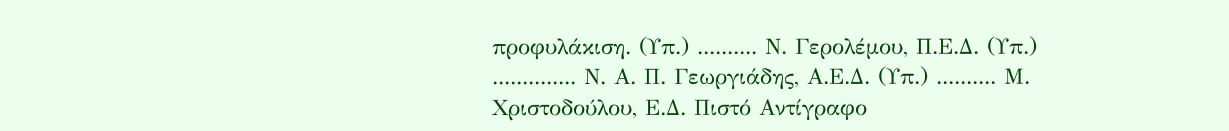προφυλάκιση. (Υπ.) .......... Ν. Γερολέμου, Π.Ε.Δ. (Υπ.) .............. Ν. Α. Π. Γεωργιάδης, Α.Ε.Δ. (Υπ.) .......... Μ. Χριστοδούλου, Ε.Δ. Πιστό Αντίγραφο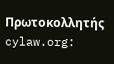Πρωτοκολλητής cylaw.org: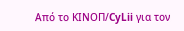Από το ΚΙΝOΠ/CyLii για τον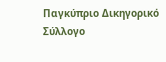Παγκύπριο Δικηγορικό Σύλλογο